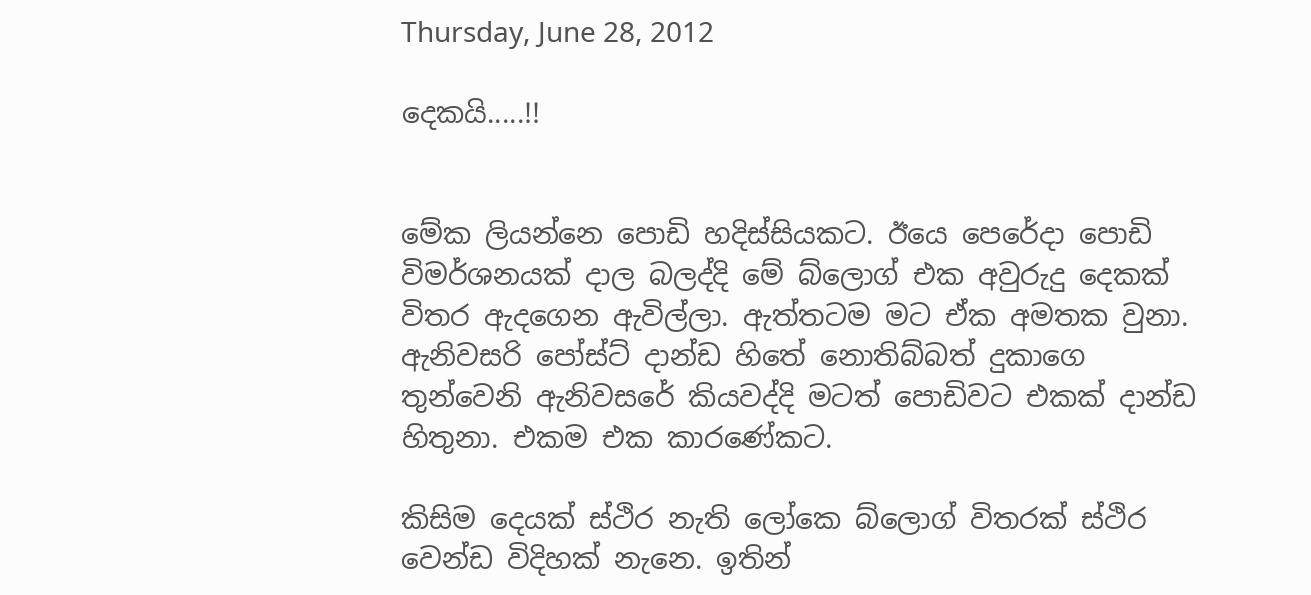Thursday, June 28, 2012

දෙකයි.....!!


මේක ලියන්නෙ පොඩි හදිස්සියකට. ඊයෙ පෙරේදා පොඩි විමර්ශනයක් දාල බලද්දි මේ බ්ලොග් එක අවුරුදු දෙකක් විතර ඇදගෙන ඇවිල්ලා. ඇත්තටම මට ඒක අමතක වුනා. ඇනිවසරි පෝස්ට් දාන්ඩ හිතේ නොතිබ්බත් දුකාගෙ තුන්වෙනි ඇනිවසරේ කියවද්දි මටත් පොඩිවට එකක් දාන්ඩ හිතුනා. එකම එක කාරණේකට.

කිසිම දෙයක් ස්ථිර නැති ලෝකෙ බ්ලොග් විතරක් ස්ථිර වෙන්ඩ විදිහක් නැනෙ. ඉතින්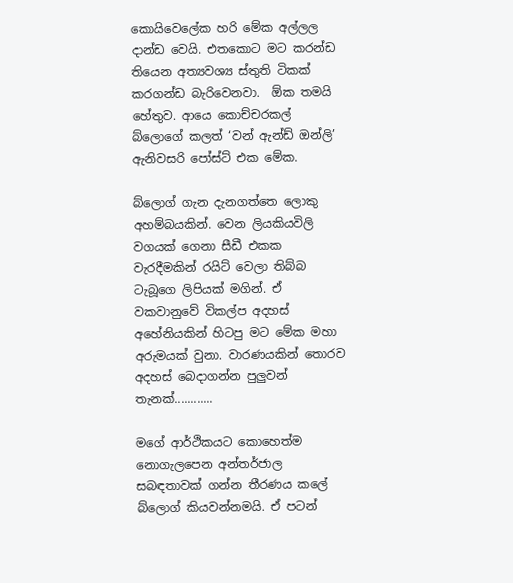කොයිවෙලේක හරි මේක අල්ලල දාන්ඩ වෙයි. එතකොට මට කරන්ඩ තියෙන අත්‍යවශ්‍ය ස්තුති ටිකක් කරගන්ඩ බැරිවෙනවා.  ඕක තමයි හේතුව. ආයෙ කොච්චරකල් බ්ලොගේ කලත් ‘වන් ඇන්ඩ් ඔන්ලි’ ඇනිවසරි පෝස්ට් එක මේක.

බ්ලොග් ගැන දැනගත්තෙ ලොකු අහම්බයකින්. වෙන ලියකියවිලි වගයක් ගෙනා සීඩී එකක වැරදීමකින් රයිට් වෙලා තිබ්බ ටැබූගෙ ලිපියක් මගින්. ඒ වකවානුවේ විකල්ප අදහස් අහේනියකින් හිටපු මට මේක මහා අරුමයක් වුනා. වාරණයකින් තොරව අදහස් බෙදාගන්න පුලුවන් තැනක්............

මගේ ආර්ථිකයට කොහෙත්ම නොගැලපෙන අන්තර්ජාල සබඳතාවක් ගන්න තීරණය කලේ බ්ලොග් කියවන්නමයි. ඒ පටන්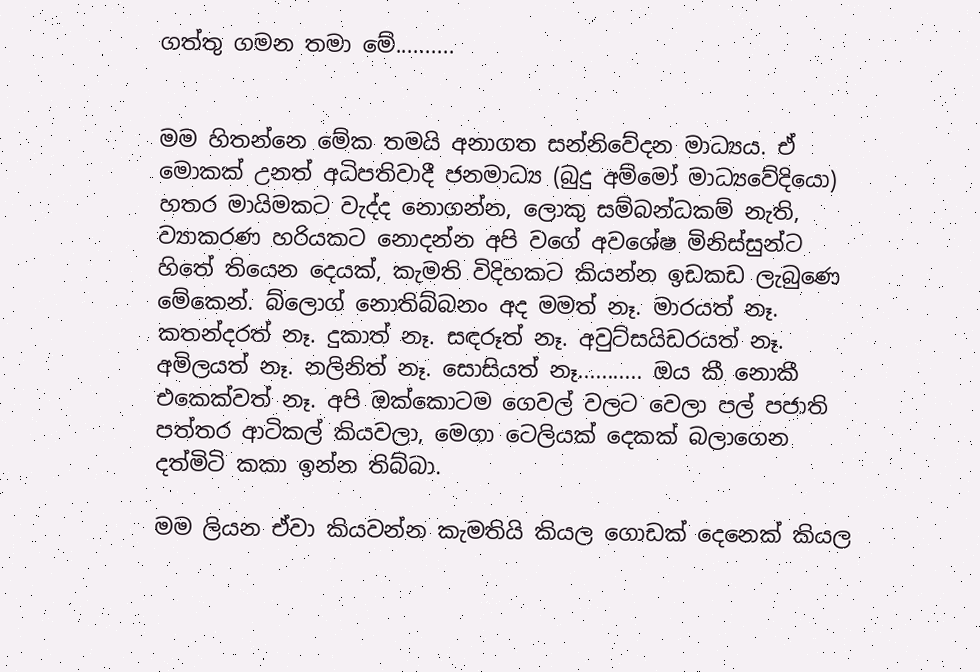ගත්තු ගමන තමා මේ..........


මම හිතන්නෙ මේක තමයි අනාගත සන්නිවේදන මාධ්‍යය. ඒ මොකක් උනත් අධිපතිවාදී ජනමාධ්‍ය (බුදු අම්මෝ මාධ්‍යවේදියො) හතර මායිමකට වැද්ද නොගන්න, ලොකු සම්බන්ධකම් නැති, ව්‍යාකරණ හරියකට නොදන්න අපි වගේ අවශේෂ මිනිස්සුන්ට හිතේ තියෙන දෙයක්, කැමති විදිහකට කියන්න ඉඩකඩ ලැබුණෙ මේකෙන්. බ්ලොග් නොතිබ්බනං අද මමත් නෑ. මාරයත් නෑ. කතන්දරත් නෑ. දුකාත් නෑ. සඳරූත් නෑ. අවුට්සයිඩරයත් නෑ. අමිලයත් නෑ. නලිනිත් නෑ. සොසියත් නෑ........... ඔය කී නොකී එකෙක්වත් නෑ. අපි ඔක්කොටම ගෙවල් වලට වෙලා පල් පජාති පත්තර ආටිකල් කියවලා, මෙගා ටෙලියක් දෙකක් බලාගෙන දත්මිටි කකා ඉන්න තිබ්බා.

මම ලියන ඒවා කියවන්න කැමතියි කියල ගොඩක් දෙනෙක් කියල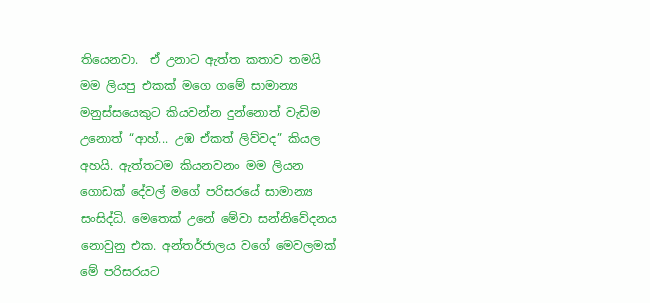තියෙනවා.  ඒ උනාට ඇත්ත කතාව තමයි මම ලියපු එකක් මගෙ ගමේ සාමාන්‍ය මනුස්සයෙකුට කියවන්න දුන්නොත් වැඩිම උනොත් “ආහ්... උඹ ඒකත් ලිව්වද” කියල අහයි. ඇත්තටම කියනවනං මම ලියන ගොඩක් දේවල් මගේ පරිසරයේ සාමාන්‍ය සංසිද්ධි. මෙතෙක් උනේ මේවා සන්නිවේදනය නොවුනු එක. අන්තර්ජාලය වගේ මෙවලමක් මේ පරිසරයට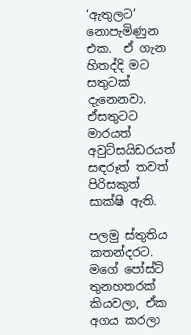‘ඇතුලට’ නොපැමිණුන එක.  ඒ ගැන හිතද්දි මට සතුටක් දැනෙනවා. ඒසතුටට මාරයත් අවුට්සයිඩරයත් සඳරූත් තවත් පිරිසකුත් සාක්ෂි ඇති.

පලමු ස්තුතිය කතන්දරට. මගේ පෝස්ට් තුනහතරක් කියවලා, ඒක අගය කරලා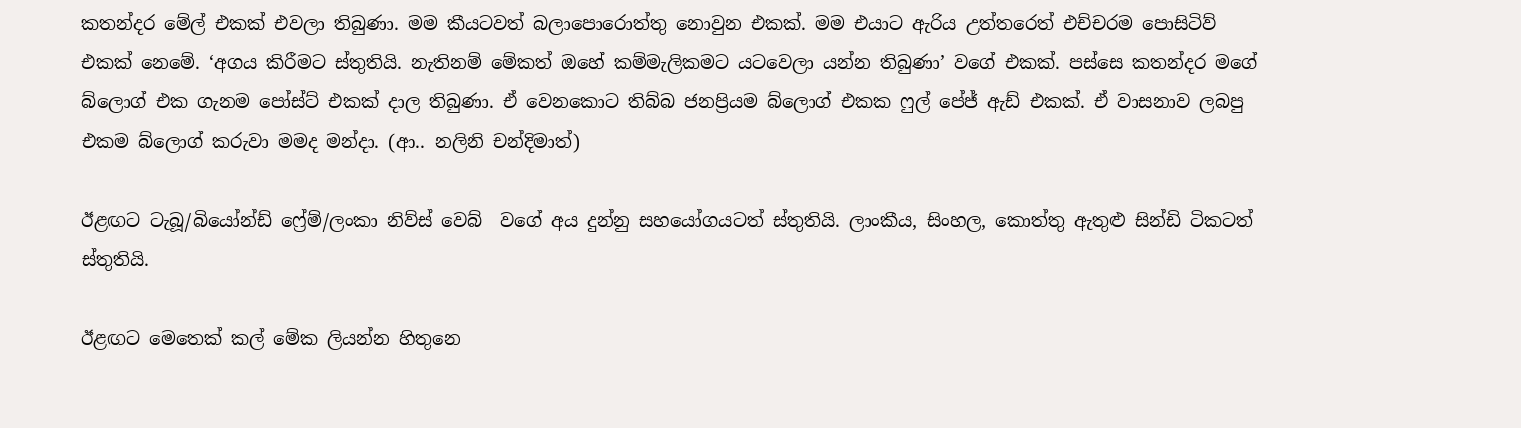කතන්දර මේල් එකක් එවලා තිබුණා. මම කීයටවත් බලාපොරොත්තු නොවුන එකක්. මම එයාට ඇරිය උත්තරෙත් එච්චරම පොසිටිව් එකක් නෙමේ. ‘අගය කිරීමට ස්තුතියි. නැතිනම් මේකත් ඔහේ කම්මැලිකමට යටවෙලා යන්න තිබුණා’ වගේ එකක්. පස්සෙ කතන්දර මගේ බ්ලොග් එක ගැනම පෝස්ට් එකක් දාල තිබුණා. ඒ වෙනකොට තිබ්බ ජනප්‍රියම බ්ලොග් එකක ෆුල් පේජ් ඇඩ් එකක්. ඒ වාසනාව ලබපු එකම බ්ලොග් කරුවා මමද මන්දා. (ආ.. නලිනි චන්දිමාත්)

ඊළඟට ටැබූ/බියෝන්ඩ් ෆ්‍රේම්/ලංකා නිව්ස් වෙබ්  වගේ අය දුන්නු සහයෝගයටත් ස්තුතියි. ලාංකීය, සිංහල, කොත්තු ඇතුළු සින්ඩි ටික‍ටත් ස්තුතියි.

ඊළඟට මෙතෙක් කල් මේක ලියන්න හිතුනෙ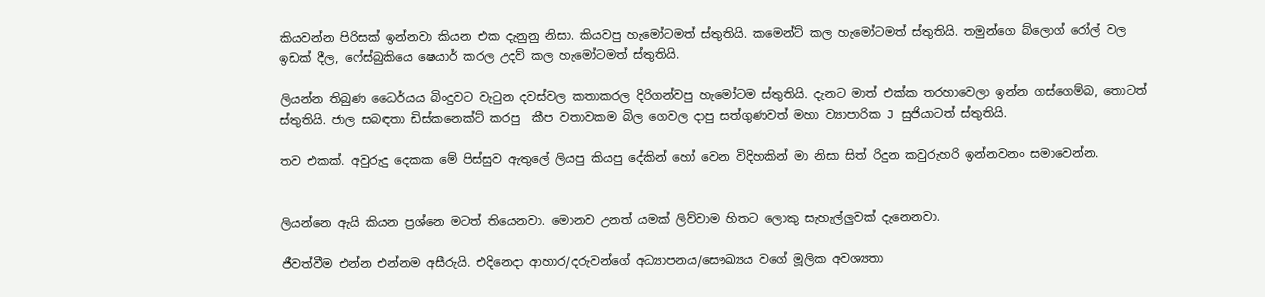කියවන්න පිරිසක් ඉන්නවා කියන එක දැනුනු නිසා. කියවපු හැමෝටමත් ස්තුතියි. කමෙන්ට් කල හැමෝටමත් ස්තුතියි. තමුන්ගෙ බ්ලොග් රෝල් වල ඉඩක් දීල, ෆේස්බුකියෙ ෂෙයාර් කරල උදව් කල හැමෝටමත් ස්තුතියි.

ලියන්න තිබුණ ධෛර්යය බිංදුවට වැටුන දවස්වල කතාකරල දිරිගන්වපු හැමෝටම ස්තුතියි. දැනට මාත් එක්ක තරහාවෙලා ඉන්න ගස්ගෙම්බ, තොටත් ස්තුතියි. ජාල සබඳතා ඩිස්කනෙක්ට් කරපු  කීප වතාවකම බිල ගෙවල දාපු සත්ගුණවත් මහා ව්‍යාපාරික J සුජියාටත් ස්තුතියි.

තව එකක්. අවුරුදු දෙකක මේ පිස්සුව ඇතුලේ ලියපු කියපු දේකින් හෝ වෙන විදිහකින් මා නිසා සිත් රිදුන කවුරුහරි ඉන්නවනං සමාවෙන්න.


ලියන්නෙ ඇයි කියන ප්‍රශ්නෙ මටත් තියෙනවා. මොනව උනත් යමක් ලිව්වාම හිතට ලොකු සැහැල්ලුවක් දැනෙනවා.

ජීවත්වීම එන්න එන්නම අසීරුයි. එදිනෙදා ආහාර/දරුවන්ගේ අධ්‍යාපනය/සෞඛ්‍යය වගේ මූලික අවශ්‍යතා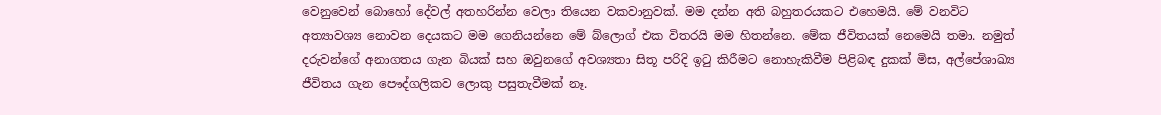වෙනුවෙන් බොහෝ දේවල් අතහරින්න වෙලා තියෙන වකවානුවක්. මම දන්න අති බහුතරයකට එහෙමයි. මේ වනවිට අත්‍යාවශ්‍ය නොවන දෙයකට මම ගෙනියන්නෙ මේ බ්ලොග් එක විතරයි මම හිතන්නෙ. මේක ජීවිතයක් නෙමෙයි තමා. නමුත් දරුවන්ගේ අනාගතය ගැන බියක් සහ ඔවුනගේ අවශ්‍යතා සිතූ පරිදි ඉටු කිරීමට නොහැකිවීම පිළිබඳ දුකක් මිස, අල්පේශාඛ්‍ය ජීවිතය ගැන පෞද්ගලිකව ලොකු පසුතැවීමක් නෑ.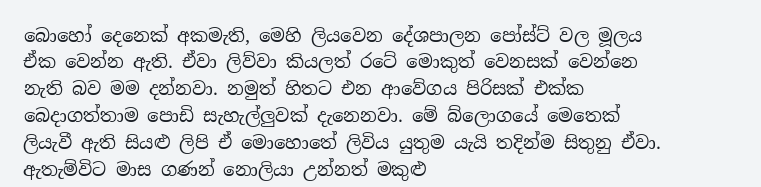බොහෝ දෙනෙක් අකමැති, මෙහි ලියවෙන දේශපාලන පෝස්ට් වල මූලය ඒක වෙන්න ඇති. ඒවා ලිව්වා කියලත් රටේ මොකුත් වෙනසක් වෙන්නෙ නැති බව මම දන්නවා. නමුත් හිතට එන ආවේගය පිරිසක් එක්ක බෙදාගත්තාම පොඩි සැහැල්ලුවක් දැනෙනවා. මේ බ්ලොගයේ මෙතෙක් ලියැවී ඇති සියළු ලිපි ඒ මොහොතේ ලිවිය යුතුම යැයි තදින්ම සිතුනු ඒවා. ඇතැම්විට මාස ගණන් නොලියා උන්නත් මකුළු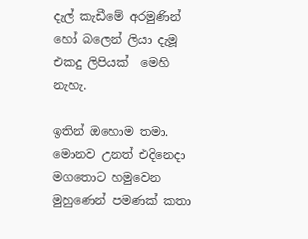දැල් කැඩීමේ අරමුණින් හෝ බලෙන් ලියා දැමූ එකදු ලිපියක්  මෙහි නැහැ.

ඉතින් ඔහොම තමා. මොනව උනත් එදිනෙදා මගතොට හමුවෙන මුහුණෙන් පමණක් කතා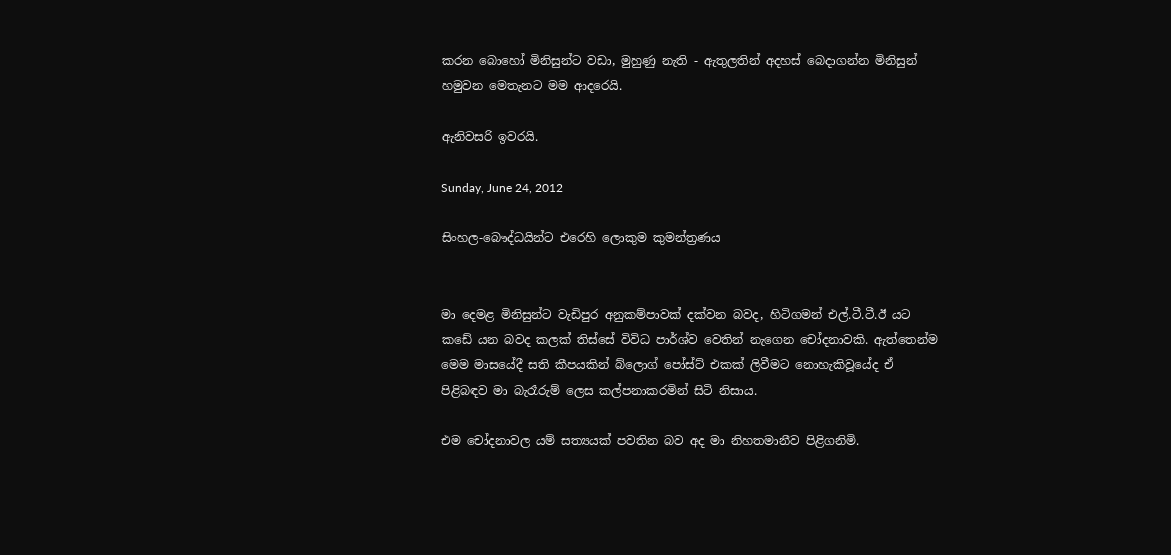කරන බොහෝ මිනිසුන්ට වඩා, මුහුණු නැති - ඇතුලතින් අදහස් බෙදාගන්න මිනිසුන් හමුවන මෙතැනට මම ආදරෙයි.

ඇනිවසරි ඉවරයි.

Sunday, June 24, 2012

සිංහල-බෞද්ධයින්ට එරෙහි ලොකුම කුමන්ත්‍රණය


මා දෙමළ මිනිසුන්ට වැඩිපුර අනුකම්පාවක් දක්වන බවද, හිටිගමන් එල්.ටී.ටී.ඊ යට කඩේ යන බවද කලක් තිස්සේ විවිධ පාර්ශ්ව වෙතින් නැගෙන ‍චෝදනාවකි. ඇත්තෙන්ම මෙම මාසයේදී සති කීපයකින් බ්ලොග් පෝස්ට් එකක් ලිවීමට නොහැකිවූයේද ඒ පිළිබඳව මා බැරෑරුම් ලෙස කල්පනාකරමින් සිටි නිසාය.

එම චෝදනාවල යම් සත්‍යයක් පවතින බව අද මා නිහතමානීව පිළිගනිමි.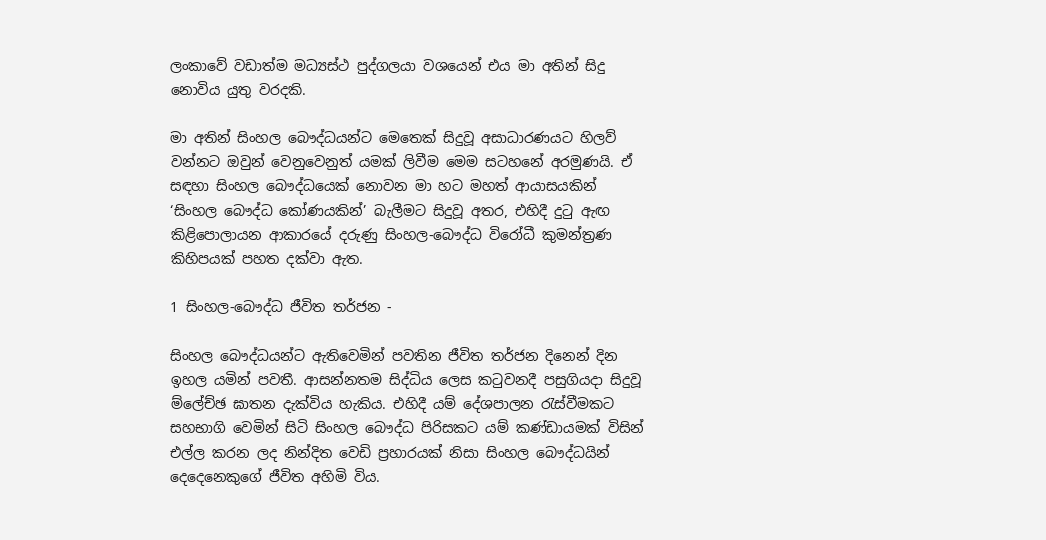ලංකාවේ වඩාත්ම මධ්‍යස්ථ පුද්ගලයා වශයෙන් එය මා අතින් සිදු නොවිය යුතු වරදකි.

මා අතින් සිංහල බෞද්ධයන්ට මෙතෙක් සිදුවූ අසාධාරණයට හිලව් වන්නට ඔවුන් වෙනුවෙනුත් යමක් ලිවීම මෙම සටහනේ අරමුණයි. ඒ සඳහා සිංහල බෞද්ධයෙක් නොවන මා හට මහත් ආයාසයකින් ‘සිංහල බෞද්ධ කෝණයකින්’ බැලීමට සිදුවූ අතර, එහිදී දුටු ඇඟ කිළිපොලායන ආකාරයේ දරුණු සිංහල-බෞද්ධ විරෝධී කුමන්ත්‍රණ කිහිපයක් පහත දක්වා ඇත.

1 සිංහල-බෞද්ධ ජීවිත තර්ජන -

සිංහල බෞද්ධයන්ට ඇතිවෙමින් පවතින ජීවිත තර්ජන දිනෙන් දින ඉහල යමින් පවතී. ආසන්නතම සිද්ධිය ලෙස කටුවනදී පසුගියදා සිදුවූ ම්ලේච්ඡ ඝාතන දැක්විය හැකිය. එහිදී යම් දේශපාලන රැස්වීමකට සහභාගි වෙමින් සිටි සිංහල බෞද්ධ පිරිසකට යම් කණ්ඩායමක් විසින් එල්ල කරන ලද නින්දිත වෙඩි ප්‍රහාරයක් නිසා සිංහල බෞද්ධයින් දෙදෙනෙකුගේ ජීවිත අහිමි විය.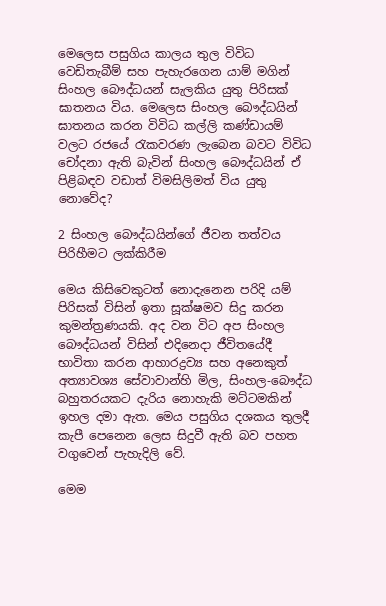මෙලෙස පසුගිය කාලය තුල විවිධ වෙඩිතැබීම් සහ පැහැරගෙන යාම් මගින් සිංහල බෞද්ධයන් සැලකිය යුතු පිරිසක් ඝාතනය විය. මෙලෙස සිංහල බෞද්ධයින් ඝාතනය කරන විවිධ කල්ලි කණ්ඩායම් වලට රජයේ රැකවරණ ලැබෙන බවට විවිධ චෝදනා ඇති බැවින් සිංහල බෞද්ධයින් ඒ පිළිබඳව වඩාත් විමසිලිමත් විය යුතු නොවේද?

2 සිංහල බෞද්ධයින්ගේ ජීවන තත්වය පිරිහීමට ලක්කිරීම

මෙය කිසිවෙකුටත් නොදැනෙන පරිදි යම් පිරිසක් විසින් ඉතා සූක්ෂමව සිදු කරන කුමන්ත්‍රණයකි. අද වන විට අප සිංහල බෞද්ධයන් විසින් එදිනෙදා ජීවිතයේදී භාවිතා කරන ආහාරද්‍රව්‍ය සහ අනෙකුත් අත්‍යාවශ්‍ය සේවාවාන්හි මිල, සිංහල-බෞද්ධ බහුතරයකට දැරිය නොහැකි මට්ටමකින් ඉහල දමා ඇත. මෙය පසුගිය දශකය තුලදී කැපී පෙනෙන ලෙස සිදුවී ඇති බව පහත වගුවෙන් පැහැදිලි වේ.

මෙම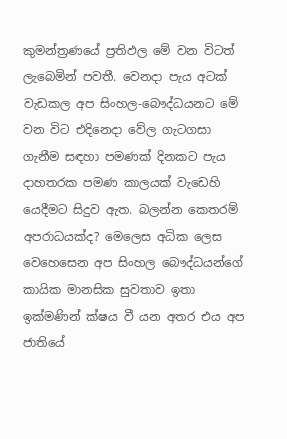කුමන්ත්‍රණයේ ප්‍රතිඵල මේ වන විටත් ලැබෙමින් පවතී. වෙනදා පැය අටක් වැඩකල අප සිංහල-බෞද්ධයනට මේ වන විට එදිනෙදා වේල ගැටගසා ගැනීම සඳහා පමණක් දිනකට පැය දාහතරක පමණ කාලයක් වැඩෙහි යෙදීමට සිදුව ඇත. බලන්න කෙතරම් අපරාධයක්ද? මෙලෙස අධික ලෙස වෙහෙසෙන අප සිංහල බෞද්ධයන්ගේ කායික මානසික සුවතාව ඉතා ඉක්මණින් ක්ෂය වී යන අතර එය අප ජාතියේ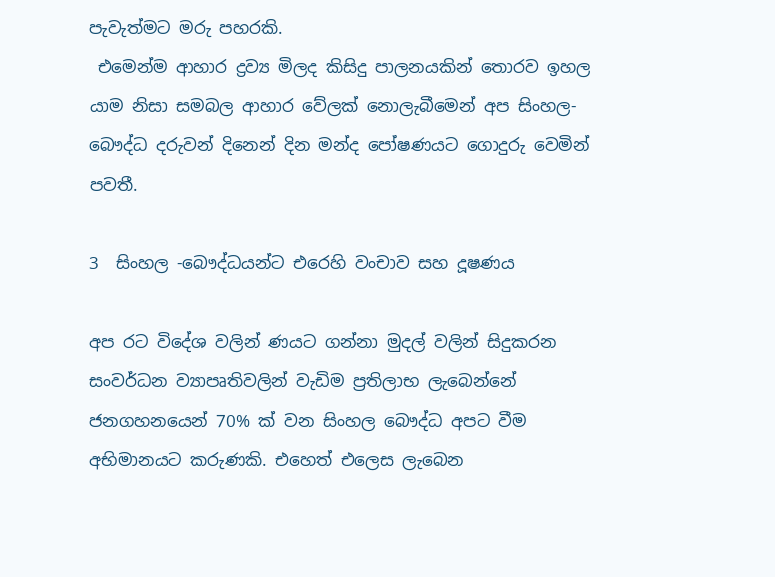පැවැත්මට මරු පහරකි.
 එමෙන්ම ආහාර ද්‍රව්‍ය මිලද කිසිදු පාලනයකින් තොරව ඉහල යාම නිසා සමබල ආහාර වේලක් නොලැබීමෙන් අප සිංහල-බෞද්ධ දරුවන් දිනෙන් දින මන්ද පෝෂණයට ගොදුරු වෙමින් පවතී.

3  සිංහල -බෞද්ධයන්ට එරෙහි වංචාව සහ දූෂණය

අප රට විදේශ වලින් ණයට ගන්නා මුදල් වලින් සිදුකරන සංවර්ධන ව්‍යාපෘතිවලින් වැඩිම ප්‍රතිලාභ ලැබෙන්නේ ජනගහනයෙන් 70% ක් වන සිංහල බෞද්ධ අපට වීම අභිමානයට කරුණකි. එහෙත් එලෙස ලැබෙන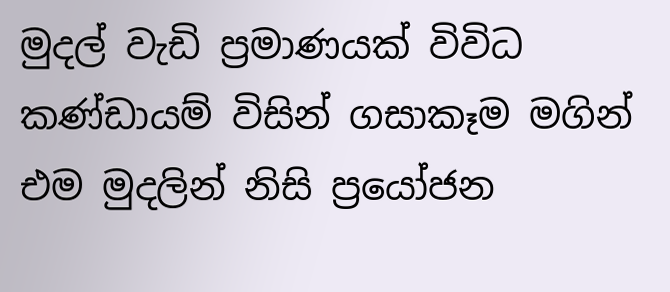මුදල් වැඩි ප්‍රමාණයක් විවිධ කණ්ඩායම් විසින් ගසාකෑම මගින් එම මුදලින් නිසි ප්‍රයෝජන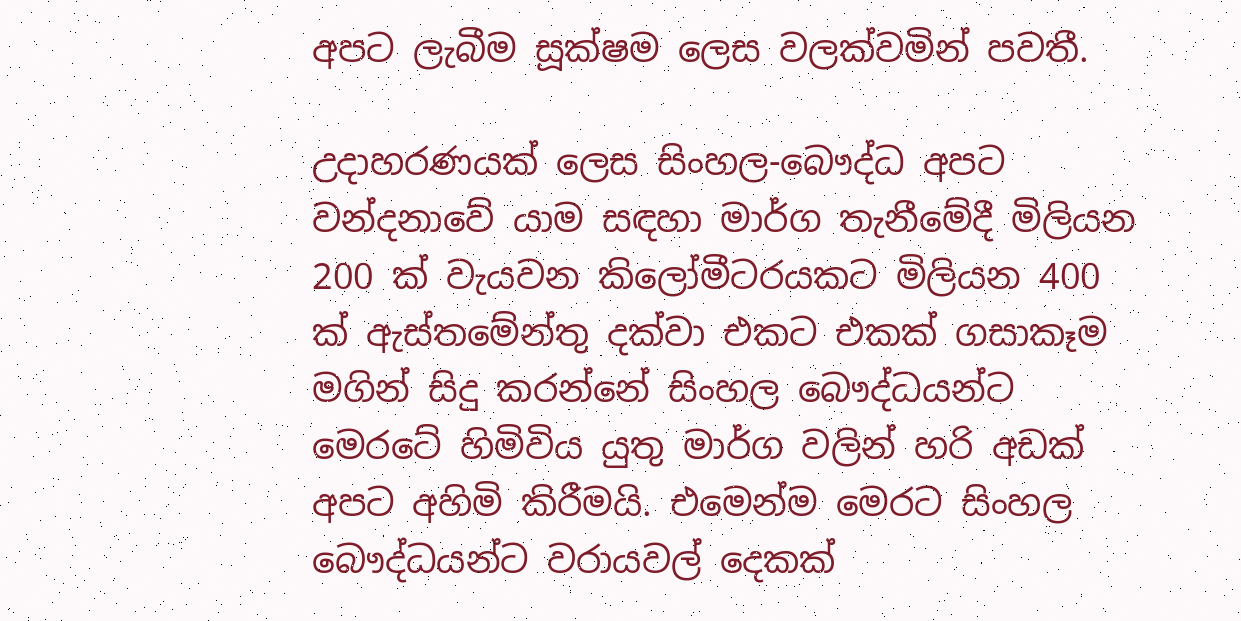අපට ලැබීම සූක්ෂම ලෙස වලක්වමින් පවතී.

උදාහරණයක් ලෙස සිංහල-බෞද්ධ අපට වන්දනාවේ යාම සඳහා මාර්ග තැනීමේදී මිලියන 200 ක් වැයවන කිලෝමීටරයකට මිලියන 400 ක් ඇස්තමේන්තු දක්වා එකට එකක් ගසාකෑම මගින් සිදු කරන්නේ සිංහල බෞද්ධයන්ට මෙරටේ හිමිවිය යුතු මාර්ග වලින් හරි අඩක් අපට අහිමි කිරීමයි. එමෙන්ම මෙරට සිංහල බෞද්ධයන්ට වරායවල් දෙකක්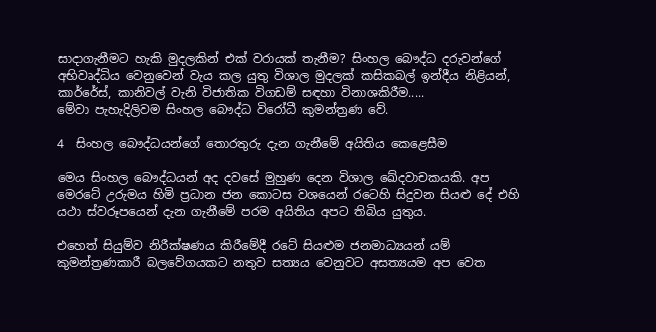සාදාගැනීමට හැකි මුදලකින් එක් වරායක් තැනීම? සිංහල බෞද්ධ දරුවන්ගේ අභිවෘද්ධිය වෙනුවෙන් වැය කල යුතු විශාල මුදලක් කසිකබල් ඉන්දීය නිළියන්, කාර්රේස්, කානිවල් වැනි විජාතික විගඩම් සඳහා විනාශකිරීම.....
මේවා පැහැදිලිවම සිංහල බෞද්ධ විරෝධී කුමන්ත්‍රණ වේ.

4  සිංහල බෞද්ධයන්ගේ තොරතුරු දැන ගැනීමේ අයිතිය කෙළෙසීම

මෙය සිංහල බෞද්ධයන් අද දවසේ මුහුණ දෙන විශාල ඛේදවාචකයකි. අප මෙරටේ උරුමය හිමි ප්‍රධාන ජන කොටස වශයෙන් රටෙහි සිදුවන සියළු දේ එහි යථා ස්වරූපයෙන් දැන ගැනීමේ පරම අයිතිය අපට තිබිය යුතුය.

එහෙත් සියුම්ව නිරීක්ෂණය කිරීමේදී රටේ සියළුම ජනමාධ්‍යයන් යම් කුමන්ත්‍රණකාරී බලවේගයකට නතුව සත්‍යය වෙනුවට අසත්‍යයම අප වෙත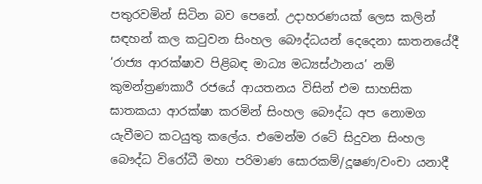පතුරවමින් සිටින බව පෙනේ. උදාහරණයක් ලෙස කලින් සඳහන් කල කටුවන සිංහල බෞද්ධයන් දෙදෙනා ඝාතනයේදී ‘රාජ්‍ය ආරක්ෂාව පිළිබඳ මාධ්‍ය මධ්‍යස්ථානය’ නම් කුමන්ත්‍රණකාරී රජයේ ආයතනය විසින් එම සාහසික ඝාතකයා ආරක්ෂා කරමින් සිංහල බෞද්ධ අප නොමග යැවීමට කටයුතු කලේය. එමෙන්ම රටේ සිදුවන සිංහල බෞද්ධ විරෝධී මහා පරිමාණ සොරකම්/දූෂණ/වංචා යනාදී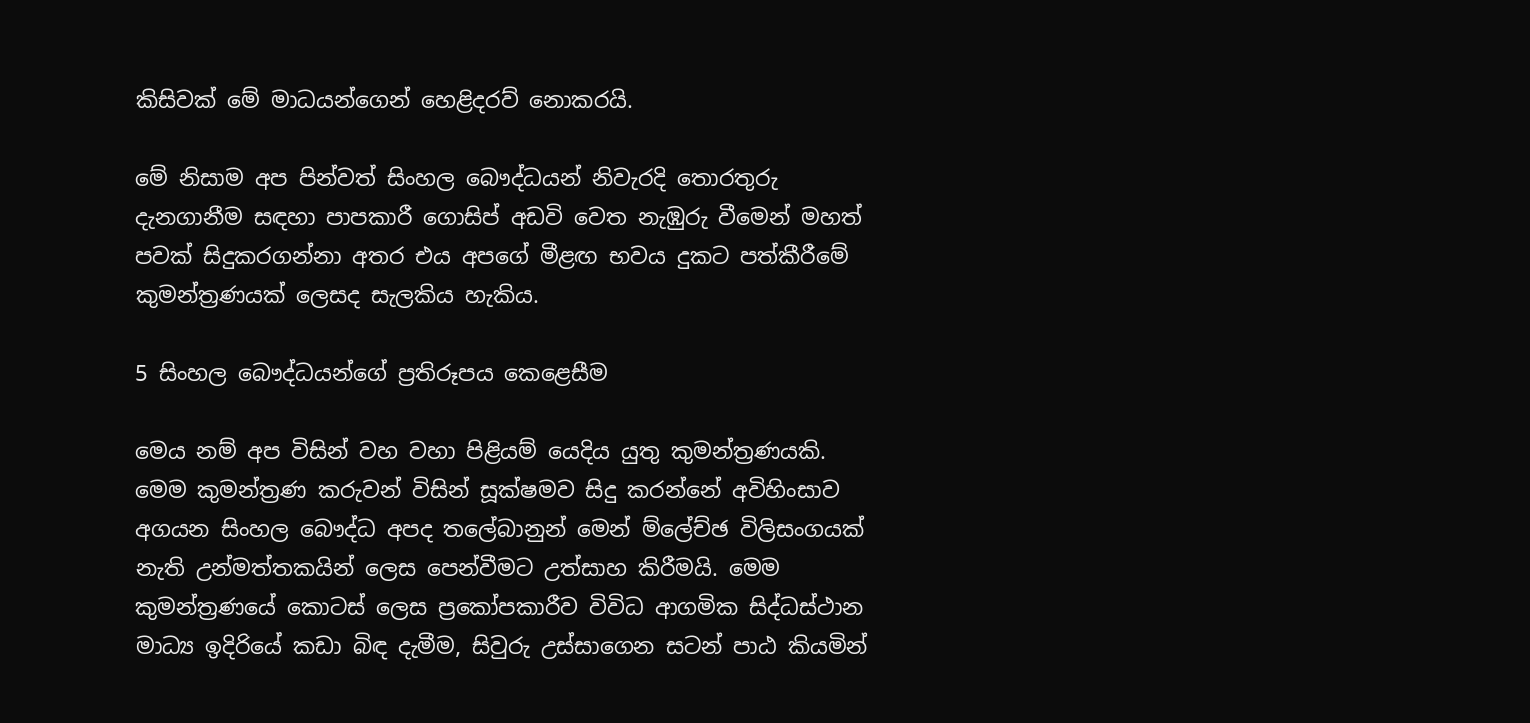කිසිවක් මේ මාධයන්ගෙන් හෙළිදරව් නොකරයි.

මේ නිසාම අප පින්වත් සිංහල බෞද්ධයන් නිවැරදි තොරතුරු දැනගානීම සඳහා පාපකාරී ගොසිප් අඩවි වෙත නැඹුරු වීමෙන් මහත් පවක් සිදුකරගන්නා අතර එය අපගේ මීළඟ භවය දුකට පත්කීරීමේ කුමන්ත්‍රණයක් ලෙසද සැලකිය හැකිය.

5 සිංහල බෞද්ධයන්ගේ ප්‍රතිරූපය කෙළෙසීම

මෙය නම් අප විසින් වහ වහා පිළියම් යෙදිය යුතු කුමන්ත්‍රණයකි. මෙම කුමන්ත්‍රණ කරුවන් විසින් සූක්ෂමව සිදු කරන්නේ අවිහිංසාව අගයන සිංහල බෞද්ධ අපද තලේබානුන් මෙන් ම්ලේච්ඡ විලිසංගයක් නැති උන්මත්තකයින් ලෙස පෙන්වීමට උත්සාහ කිරීමයි. මෙම කුමන්ත්‍රණයේ කොටස් ලෙස ප්‍රකෝපකාරීව විවිධ ආගමික සිද්ධස්ථාන මාධ්‍ය ඉදිරියේ කඩා බිඳ දැමීම, සිවුරු උස්සාගෙන සටන් පාඨ කියමින්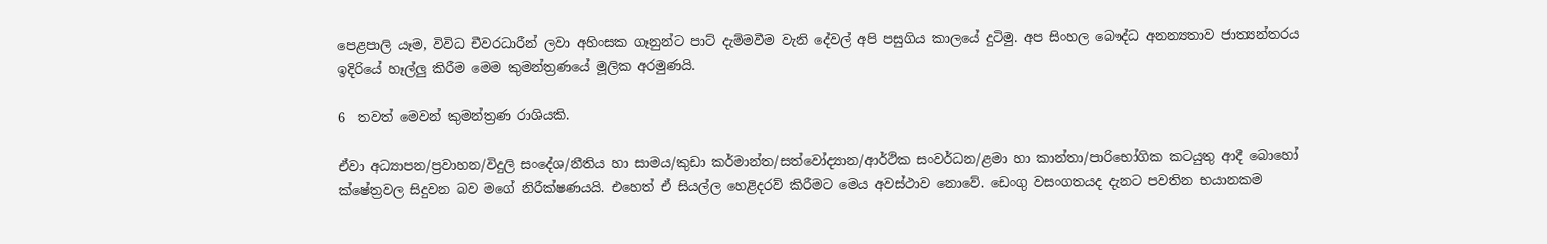පෙළපාලි යෑම, විවිධ චීවරධාරීන් ලවා අහිංසක ගෑනුන්ට පාට් දැම්මවීම වැනි දේවල් අපි පසුගිය කාලයේ දුටිමු. අප සිංහල බෞද්ධ අනන්‍යතාව ජාත්‍යන්තරය ඉදිරියේ හෑල්ලු කිරීම මෙම කුමන්ත්‍රණයේ මූලික අරමුණයි.

6  තවත් මෙවන් කුමන්ත්‍රණ රාශියකි.

ඒවා අධ්‍යාපන/ප්‍රවාහන/විදුලි සංදේශ/නීතිය හා සාමය/කුඩා කර්මාන්ත/සත්වෝද්‍යාන/ආර්ථික සංවර්ධන/ළමා හා කාන්තා/පාරිභෝගික කටයුතු ආදී බොහෝ ක්ෂේත්‍රවල සිදුවන බව මගේ නිරීක්ෂණයයි. එහෙත් ඒ සියල්ල හෙළිදරව් කිරීමට මෙය අවස්ථාව නොවේ. ඩෙංගු වසංගතයද දැනට පවතින භයානකම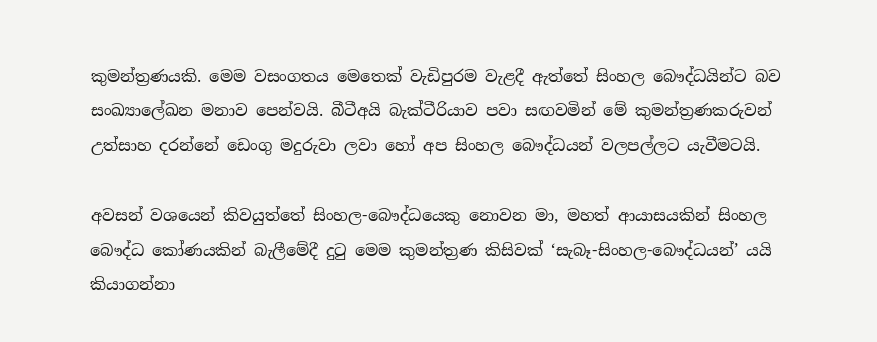කුමන්ත්‍රණයකි. මෙම වසංගතය මෙතෙක් වැඩිපුරම වැළදී ඇත්තේ සිංහල බෞද්ධයින්ට බව සංඛ්‍යාලේඛන මනාව පෙන්වයි. බීටීඅයි බැක්ටීරියාව පවා සඟවමින් මේ කුමන්ත්‍රණකරුවන් උත්සාහ දරන්නේ ඩෙංගු මදුරුවා ලවා හෝ අප සිංහල බෞද්ධයන් වලපල්ලට යැවීමටයි.

අවසන් වශයෙන් කිවයුත්තේ සිංහල-බෞද්ධයෙකු නොවන මා, මහත් ආයාසයකින් සිංහල බෞද්ධ කෝණයකින් බැලීමේදී දුටු මෙම කුමන්ත්‍රණ කිසිවක් ‘සැබෑ-සිංහල-බෞද්ධයන්’ යයි කියාගන්නා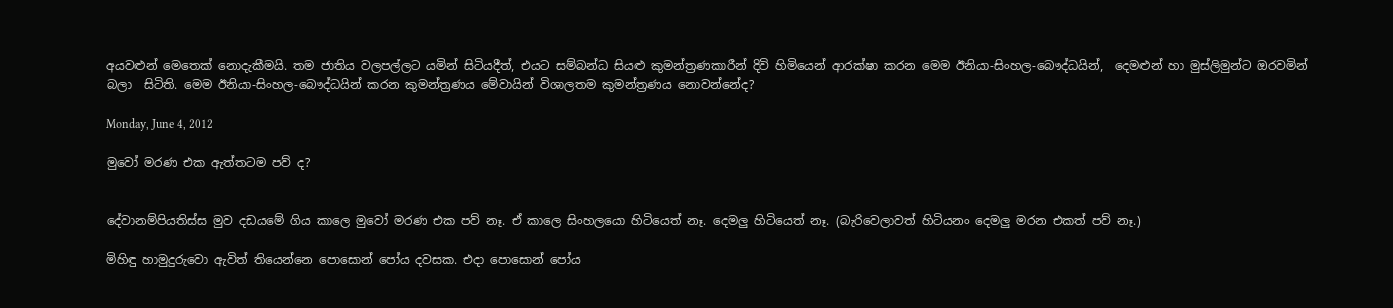අයවළුන් මෙතෙක් නොදැකීමයි. තම ජාතිය වලපල්ලට යමින් සිටියදීත්, එයට සම්බන්ධ සියළු කුමන්ත්‍රණකාරීන් දිවි හිමියෙන් ආරක්ෂා කරන මෙම ඊනියා-සිංහල-බෞද්ධයින්,  දෙමළුන් හා මුස්ලිමුන්ට ඔරවමින් බලා  සිටිති. මෙම ඊනියා-සිංහල-බෞද්ධයින් කරන කුමන්ත්‍රණය මේවායින් විශාලතම කුමන්ත්‍රණය නොවන්නේද?

Monday, June 4, 2012

මුවෝ මරණ එක ඇත්තටම පව් ද?


දේවානම්පියතිස්ස මුව දඩයමේ ගිය කාලෙ මුවෝ මරණ එක පව් නෑ. ඒ කාලෙ සිංහලයො හිටියෙත් නෑ. දෙමලු හිටියෙත් නෑ. (බැරිවෙලාවත් හිටියනං දෙමලු මරන එකත් පව් නෑ.)

මිහිඳු හාමුදුරුවො ඇවිත් තියෙන්නෙ පොසොන් පෝය දවසක. එදා පොසොන් පෝය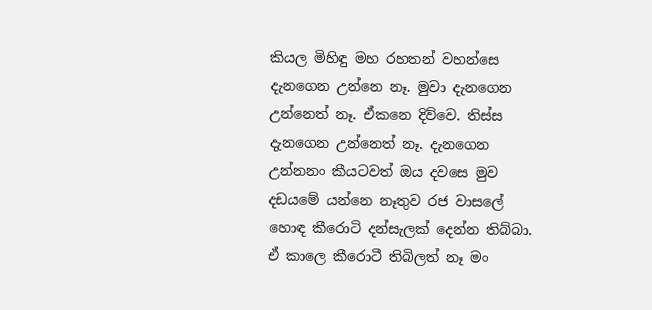කියල මිහිඳු මහ රහතන් වහන්සෙ දැනගෙන උන්නෙ නෑ. මුවා දැනගෙන උන්නෙත් නෑ. ඒකනෙ දිව්වෙ. තිස්ස දැනගෙන උන්නෙත් නෑ. දැනගෙන උන්නනං කීයටවත් ඔය දවසෙ මුව දඩයමේ යන්නෙ නෑතුව රජ වාසලේ හොඳ කී‍රොටි දන්සැලක් දෙන්න තිබ්බා. ඒ කාලෙ කීරොටී තිබිලත් නෑ මං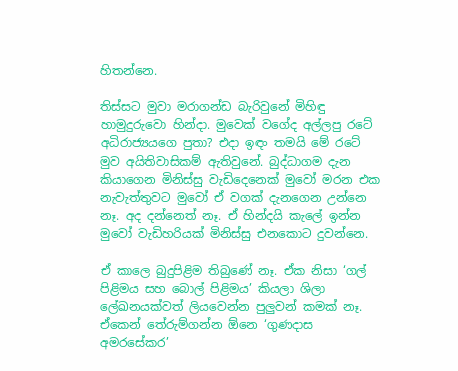හිතන්නෙ.

තිස්සට මුවා මරාගන්ඩ බැරිවුනේ මිහිඳු හාමුදුරුවො හින්දා. මුවෙක් වගේද අල්ලපු රටේ අධිරාජ්‍යයගෙ පුතා? එදා ඉඳං තමයි මේ රටේ මුව අයිතිවාසිකම් ඇතිවුනේ. බුද්ධාගම දැන කියාගෙන මිනිස්සු වැඩිදෙනෙක් මුවෝ මරන එක නැවැත්තුවට මුවෝ ඒ වගක් දැනගෙන උන්නෙ නෑ. අද දන්නෙත් නෑ. ඒ හින්දයි කැලේ ඉන්න මුවෝ වැඩිහරියක් මිනිස්සු එනකොට දුවන්නෙ.

ඒ කාලෙ බුදුපිළිම තිබුණේ නෑ. ඒක නිසා ‘ගල් පිළිමය සහ බොල් පිළිමය’ කියලා ශිලා ලේඛනයක්වත් ලියවෙන්න පුලුවන් කමක් නෑ. ඒකෙන් තේරුම්ගන්න ඕනෙ ‘ගුණදාස අමරසේකර’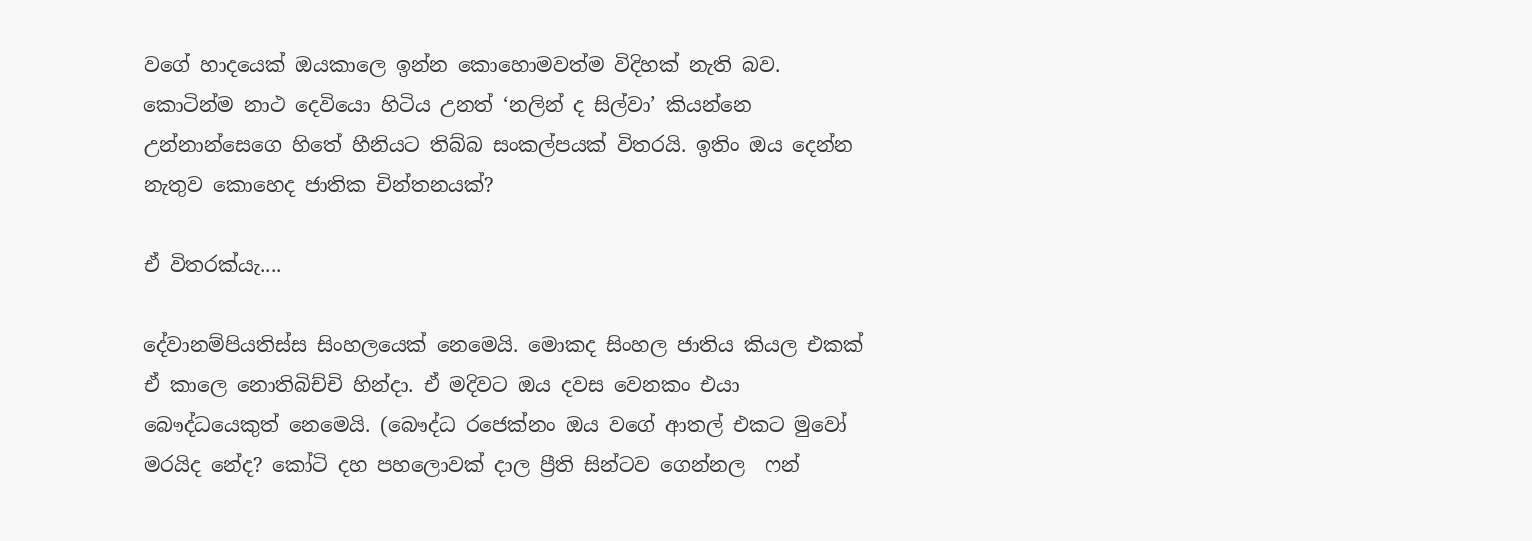වගේ හාදයෙක් ඔයකාලෙ ඉන්න කොහොමවත්ම විදිහක් නැති බව. කොටින්ම නාථ දෙවියො හිටිය උනත් ‘නලින් ද සිල්වා’ කියන්නෙ උන්නාන්සෙගෙ හිතේ හීනියට තිබ්බ සංකල්පයක් විතරයි. ඉතිං ඔය දෙන්න නැතුව කොහෙද ජාතික චින්තනයක්?

ඒ විතරක්යැ....

දේවානම්පියතිස්ස සිංහලයෙක් නෙමෙයි. මොකද සිංහල ජාතිය කියල එකක් ඒ කාලෙ නොතිබිච්චි හින්දා. ඒ මදිවට ඔය දවස වෙනකං එයා බෞද්ධයෙකුත් නෙමෙයි. (බෞද්ධ රජෙක්නං ඔය වගේ ආතල් එකට මුවෝ මරයිද නේද? කෝටි දහ පහලොවක් දාල ප්‍රීති සින්ටව ගෙන්නල  ෆන්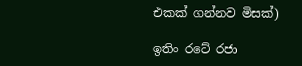එකක් ගන්නව මිසක්)

ඉතිං රටේ රජා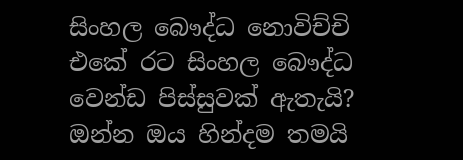සිංහල බෞද්ධ නොවිච්චි එකේ රට සිංහල බෞද්ධ වෙන්ඩ පිස්සුවක් ඇතැයි? ඔන්න ඔය හින්දම තමයි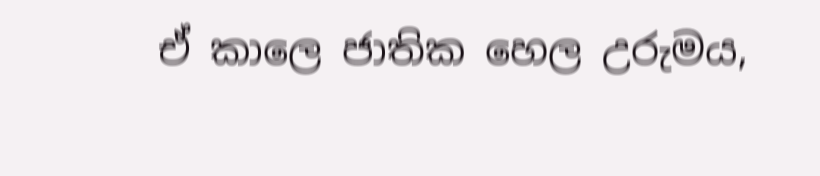ඒ කාලෙ ජාතික හෙල උරුමය,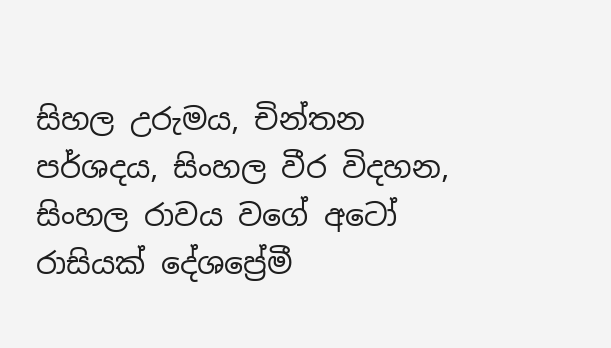සිහල උරුමය, චින්තන පර්ශදය, සිංහල වීර විදහන, සිංහල රාවය වගේ අටෝ රාසියක් දේශප්‍රේමී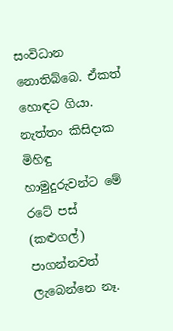සංවිධාන නොතිබ්බෙ. ඒකත් හොඳට ගියා. නැත්තං කිසිදාක මිහිඳු හාමුදුරුවන්ට මේ රටේ පස් (කළුගල්) පාගන්නවත් ලැබෙන්නෙ නෑ.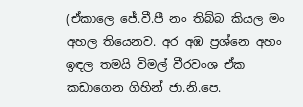(ඒකාලෙ ජේ.වී.පී නං තිබ්බ කියල මං අහල තියෙනව. අර අඹ ප්‍රශ්නෙ අහං ඉඳල තමයි විමල් වීරවංශ ඒක කඩාගෙන ගිහින් ජා.නි.පෙ.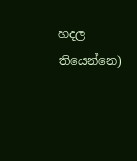හදල තියෙන්නෙ)